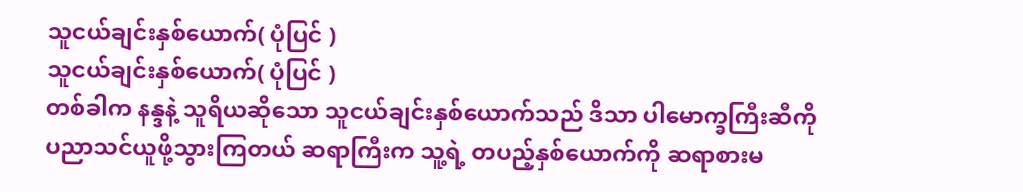သူငယ်ချင်းနှစ်ယောက်( ပုံပြင် )
သူငယ်ချင်းနှစ်ယောက်( ပုံပြင် )
တစ်ခါက နန္ဒနဲ့ သူရိယဆိုသော သူငယ်ချင်းနှစ်ယောက်သည် ဒိသာ ပါမောက္ခကြီးဆီကို ပညာသင်ယူဖို့သွားကြတယ် ဆရာကြီးက သူ့ရဲ့ တပည့်နှစ်ယောက်ကို ဆရာစားမ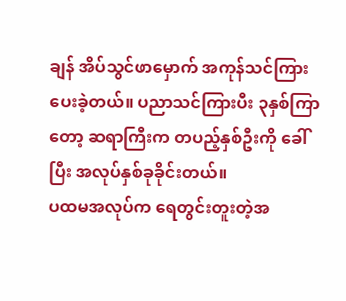ချန် အိပ်သွင်ဖာမှောက် အကုန်သင်ကြားပေးခဲ့တယ်။ ပညာသင်ကြားပီး ၃နှစ်ကြာတော့ ဆရာကြီးက တပည့်နှစ်ဦးကို ခေါ်ပြီး အလုပ်နှစ်ခုခိုင်းတယ်။
ပထမအလုပ်က ရေတွင်းတူးတဲ့အ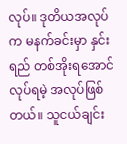လုပ်။ ဒုတိယအလုပ်က မနက်ခင်းမှာ နှင်းရည် တစ်အိုးရအောင်လုပ်ရမဲ့ အလုပ်ဖြစ်တယ်။ သူငယ်ချင်း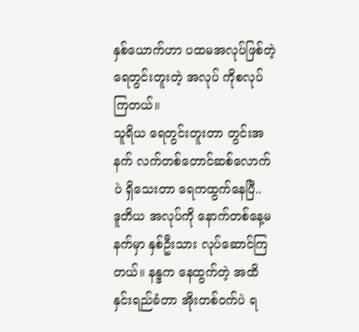နှစ်ယောက်ဟာ ပထမအလုပ်ဖြစ်တဲ့ ရေတွင်းတူးတဲ့ အလုပ် ကိုစလုပ်ကြတယ်။
သူရိယ ရေတွင်းတူးတာ တွင်းအနက် လက်တစ်တောင်ဆစ်လောက်ပဲ ရှိသေးတာ ရေကထွက်နေပြီ..
ဒူတိယ အလုပ်ကို နောက်တစ်နေ့မနက်မှာ နှစ်ဦးသား လုပ်ဆောင်ကြတယ်။ နန္ဒက နေထွက်တဲ့ အထိ နှင်းရည်ခံတာ အိုးတစ်ဝက်ပဲ ရ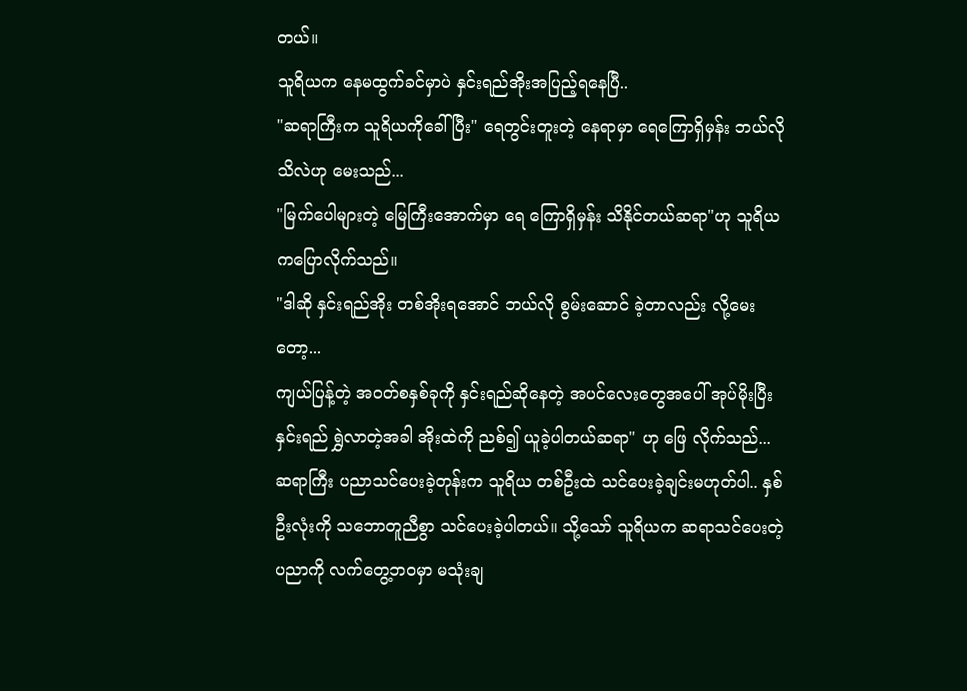တယ်။
သူရိယက နေမထွက်ခင်မှာပဲ နှင်းရည်အိုးအပြည့်ရနေပြီ..
"ဆရာကြီးက သူရိယကိုခေါ်ပြီး" ရေတွင်းတူးတဲ့ နေရာမှာ ရေကြောရှိမှန်း ဘယ်လိုသိလဲဟု မေးသည်...
"မြက်ပေါများတဲ့ မြေကြီးအောက်မှာ ရေ ကြောရှိမှန်း သိနိုင်တယ်ဆရာ"ဟု သူရိယကပြောလိုက်သည်။
"ဒါဆို နှင်းရည်အိုး တစ်အိုးရအောင် ဘယ်လို စွမ်းဆောင် ခဲ့တာလည်း လို့မေးတော့...
ကျယ်ပြန့်တဲ့ အဝတ်စနှစ်ခုကို နှင်းရည်ဆိုနေတဲ့ အပင်လေးတွေအပေါ် အုပ်မိုးပြီးနှင်းရည် ရွှဲလာတဲ့အခါ အိုးထဲကို ညစ်၍ ယူခဲ့ပါတယ်ဆရာ" ဟု ဖြေ လိုက်သည်...
ဆရာကြီး ပညာသင်ပေးခဲ့တုန်းက သူရိယ တစ်ဦးထဲ သင်ပေးခဲ့ချင်းမဟုတ်ပါ.. နှစ်ဦးလုံးကို သဘောတူညီစွာ သင်ပေးခဲ့ပါတယ်။ သို့သော် သူရိယက ဆရာသင်ပေးတဲ့ ပညာကို လက်တွေ့ဘဝမှာ မသုံးချ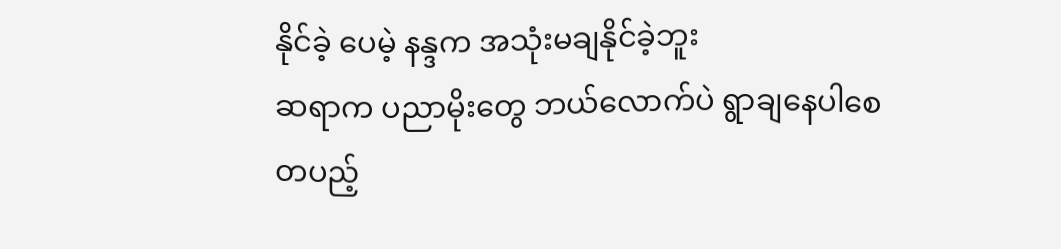နိုင်ခဲ့ ပေမဲ့ နန္ဒက အသုံးမချနိုင်ခဲ့ဘူး
ဆရာက ပညာမိုးတွေ ဘယ်လောက်ပဲ ရွာချနေပါစေ တပည့်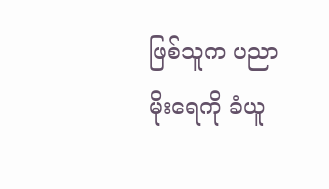ဖြစ်သူက ပညာမိုးရေကို ခံယူ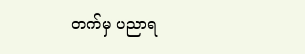တက်မှ ပညာရ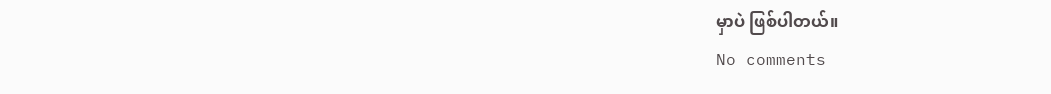မှာပဲ ဖြစ်ပါတယ်။
No comments